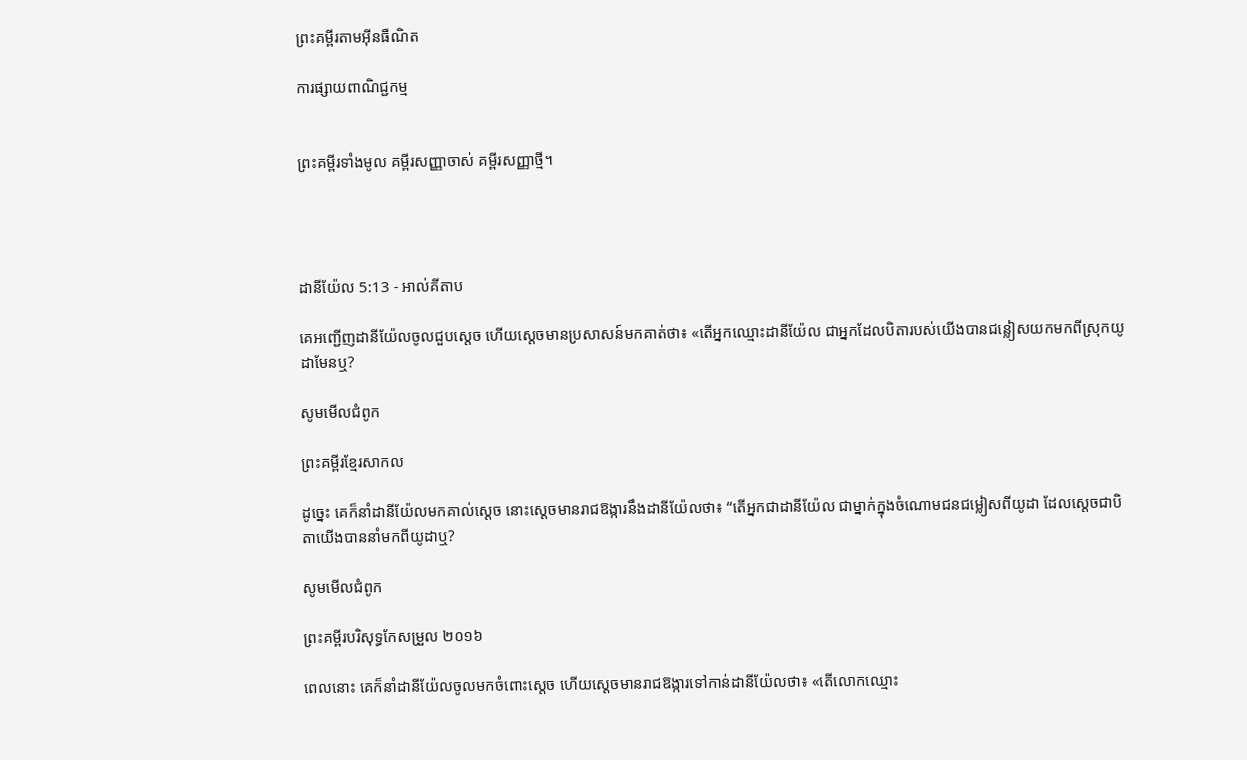ព្រះគម្ពីរតាមអ៊ីនធឺណិត

ការផ្សាយពាណិជ្ជកម្ម


ព្រះគម្ពីរទាំងមូល គម្ពីរសញ្ញាចាស់ គម្ពីរសញ្ញាថ្មី។




ដានី‌យ៉ែល 5:13 - អាល់គីតាប

គេអញ្ជើញដានី‌យ៉ែលចូលជួបស្តេច ហើយស្តេចមានប្រសាសន៍មកគាត់ថា៖ «តើអ្នកឈ្មោះដានី‌យ៉ែល ជាអ្នកដែលបិតារបស់យើងបានជន្លៀសយកមកពីស្រុកយូដាមែនឬ?

សូមមើលជំពូក

ព្រះគម្ពីរខ្មែរសាកល

ដូច្នេះ គេក៏នាំដានីយ៉ែលមកគាល់ស្ដេច នោះស្ដេចមានរាជឱង្ការនឹងដានីយ៉ែលថា៖ “តើអ្នកជាដានីយ៉ែល ជាម្នាក់ក្នុងចំណោមជនជម្លៀសពីយូដា ដែលស្ដេចជាបិតាយើងបាននាំមកពីយូដាឬ?

សូមមើលជំពូក

ព្រះគម្ពីរបរិសុទ្ធកែសម្រួល ២០១៦

ពេលនោះ គេក៏នាំដានី‌យ៉ែលចូលមកចំពោះស្តេច ហើយស្ដេចមានរាជ‌ឱង្ការទៅកាន់ដានី‌យ៉ែលថា៖ «តើលោកឈ្មោះ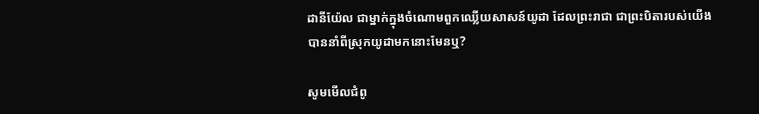ដានី‌យ៉ែល ជាម្នាក់ក្នុងចំណោមពួកឈ្លើយសាសន៍យូដា ដែលព្រះរាជា ជាព្រះបិតារបស់យើង បាន‌នាំពីស្រុកយូដាមកនោះមែនឬ?

សូមមើលជំពូ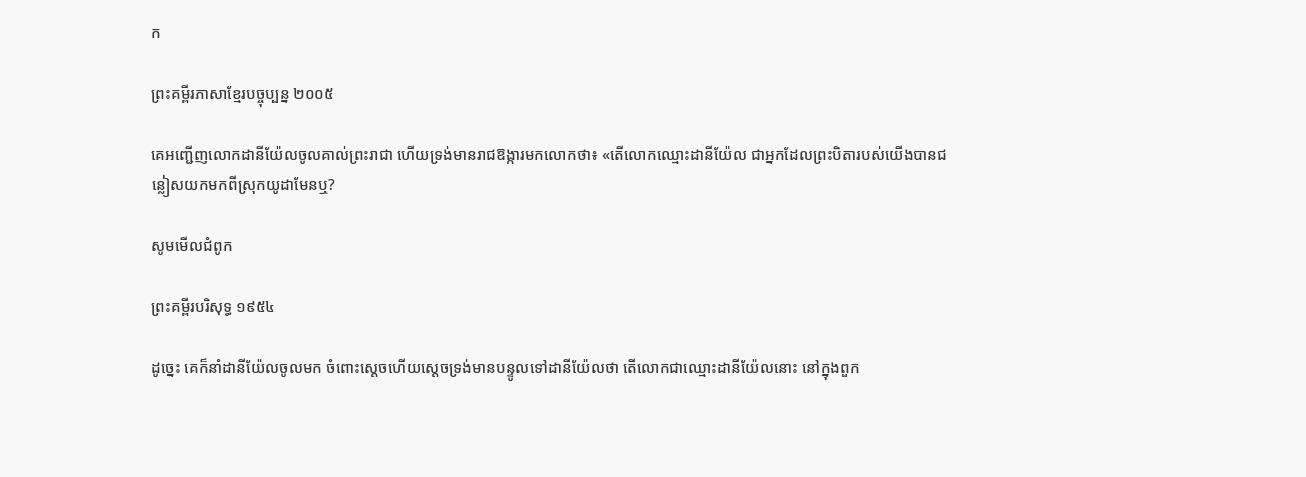ក

ព្រះគម្ពីរភាសាខ្មែរបច្ចុប្បន្ន ២០០៥

គេអញ្ជើញលោកដានី‌យ៉ែលចូលគាល់ព្រះ‌រាជា ហើយទ្រង់មានរាជ‌ឱង្ការមកលោកថា៖ «តើលោកឈ្មោះដានី‌យ៉ែល ជាអ្នកដែលព្រះ‌បិតារបស់យើងបានជន្លៀសយកមកពីស្រុកយូដាមែនឬ?

សូមមើលជំពូក

ព្រះគម្ពីរបរិសុទ្ធ ១៩៥៤

ដូច្នេះ គេក៏នាំដានី‌យ៉ែលចូលមក ចំពោះស្តេចហើយស្តេចទ្រង់មានបន្ទូលទៅដានី‌យ៉ែលថា តើលោកជាឈ្មោះដានី‌យ៉ែលនោះ នៅក្នុងពួក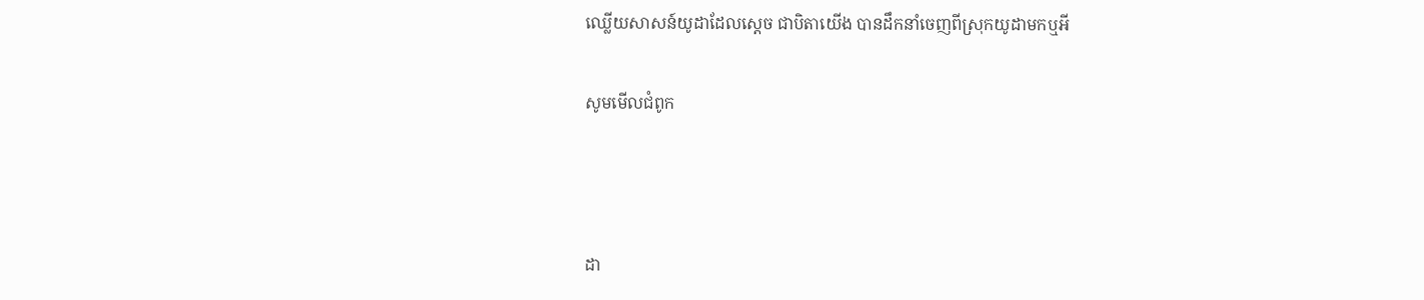ឈ្លើយសាសន៍យូដាដែលស្តេច ជាបិតាយើង បានដឹក‌នាំចេញពីស្រុកយូដាមកឬអី

សូមមើលជំពូក



ដា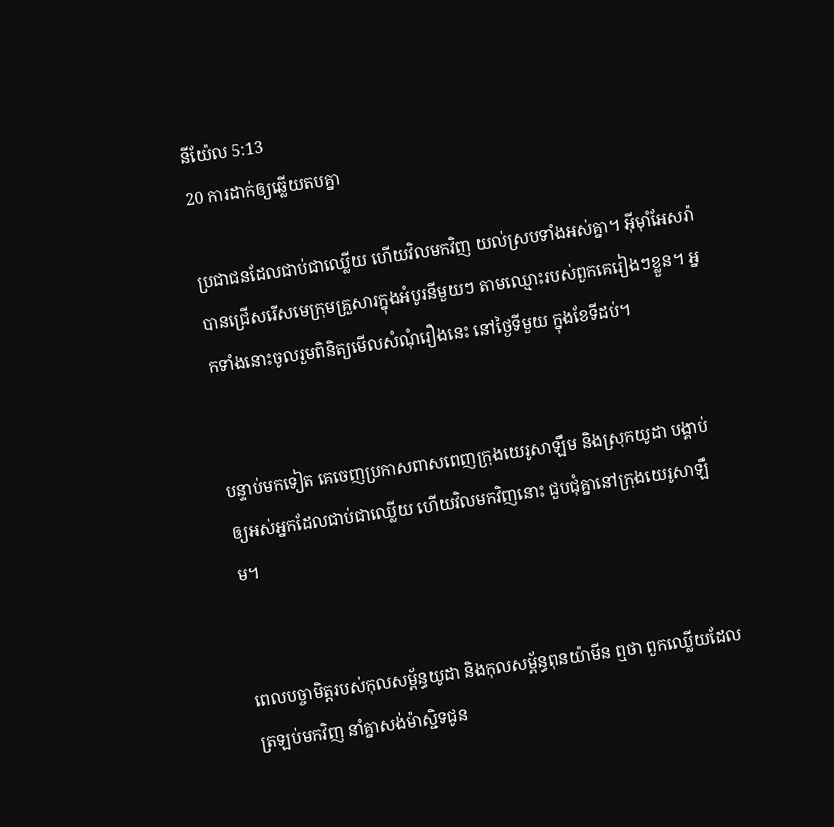នី‌យ៉ែល 5:13
20 ការដាក់ឲ្យឆ្លើយតបគ្នា

ប្រជា‌ជនដែលជាប់ជាឈ្លើយ ហើយវិលមកវិញ យល់ស្របទាំងអស់គ្នា។ អ៊ីមុាំអែសរ៉ាបានជ្រើសរើសមេក្រុមគ្រួសារក្នុងអំបូរនីមួយៗ តាមឈ្មោះរបស់ពួកគេរៀងៗខ្លួន។ អ្នកទាំងនោះចូលរួមពិនិត្យមើលសំណុំរឿងនេះ នៅថ្ងៃទីមួយ ក្នុងខែទីដប់។


បន្ទាប់មកទៀត គេចេញប្រកាសពាស‌ពេញក្រុងយេរូ‌សាឡឹម និងស្រុកយូដា បង្គាប់ឲ្យអស់អ្នកដែលជាប់ជាឈ្លើយ ហើយវិលមកវិញនោះ ជួប‌ជុំគ្នានៅក្រុងយេរូ‌សាឡឹម។


ពេលបច្ចា‌មិត្តរបស់កុល‌សម្ព័ន្ធយូដា និងកុល‌សម្ព័ន្ធពុន‌យ៉ាមីន ឮថា ពួកឈ្លើយដែលត្រឡប់មកវិញ នាំគ្នាសង់ម៉ាស្ជិទជូន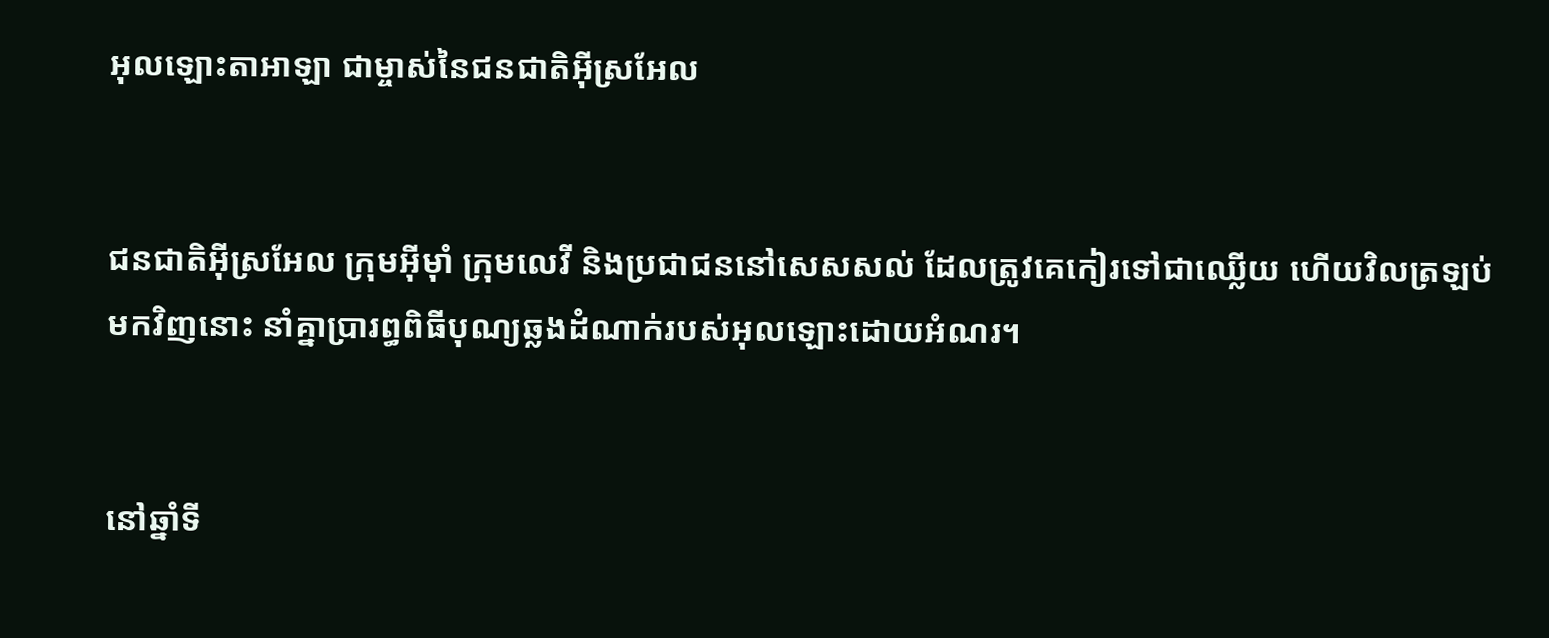អុលឡោះ‌តាអាឡា ជាម្ចាស់នៃជន‌ជាតិអ៊ីស្រ‌អែល


ជន‌ជាតិអ៊ីស្រ‌អែល ក្រុមអ៊ីមុាំ ក្រុមលេវី និងប្រជា‌ជននៅសេស‌សល់ ដែលត្រូវគេកៀរទៅជាឈ្លើយ ហើយវិលត្រឡប់មកវិញនោះ នាំគ្នាប្រារព្ធពិធីបុណ្យឆ្លងដំណាក់របស់អុលឡោះដោយអំណរ។


នៅឆ្នាំទី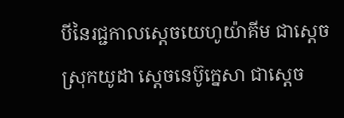បីនៃរជ្ជកាលស្តេចយេហូ‌យ៉ាគីម ជាស្ដេចស្រុកយូដា ស្តេចនេប៊ូ‌ក្នេសា ជាស្ដេច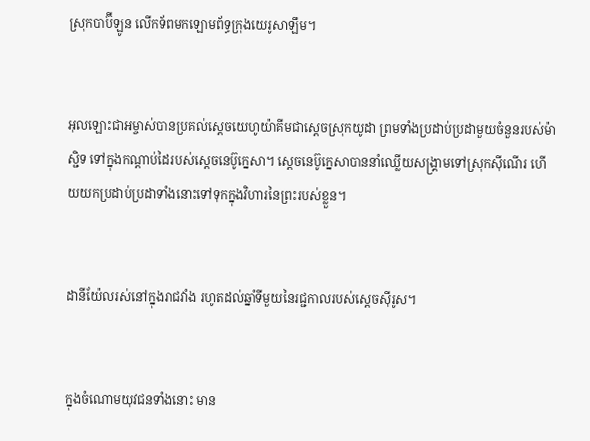ស្រុកបាប៊ី‌ឡូន លើកទ័ពមកឡោម‌ព័ទ្ធក្រុងយេរូ‌សាឡឹម។


អុលឡោះជាអម្ចាស់បានប្រគល់ស្តេចយេហូ‌យ៉ាគីមជាស្ដេចស្រុកយូដា ព្រមទាំងប្រដាប់‌ប្រដាមួយចំនួនរបស់ម៉ាស្ជិទ ទៅក្នុងកណ្ដាប់ដៃរបស់ស្តេចនេប៊ូ‌ក្នេសា។ ស្តេចនេប៊ូ‌ក្នេសាបាននាំឈ្លើយសង្គ្រាមទៅស្រុកស៊ី‌ណើរ ហើយយកប្រដាប់‌ប្រដាទាំងនោះទៅទុកក្នុងវិហារនៃព្រះរបស់ខ្លួន។


ដានី‌យ៉ែលរស់នៅក្នុងរាជ‌វាំង រហូតដល់ឆ្នាំទីមួយនៃរជ្ជកាលរបស់ស្តេចស៊ីរូស។


ក្នុងចំណោមយុវជនទាំងនោះ មាន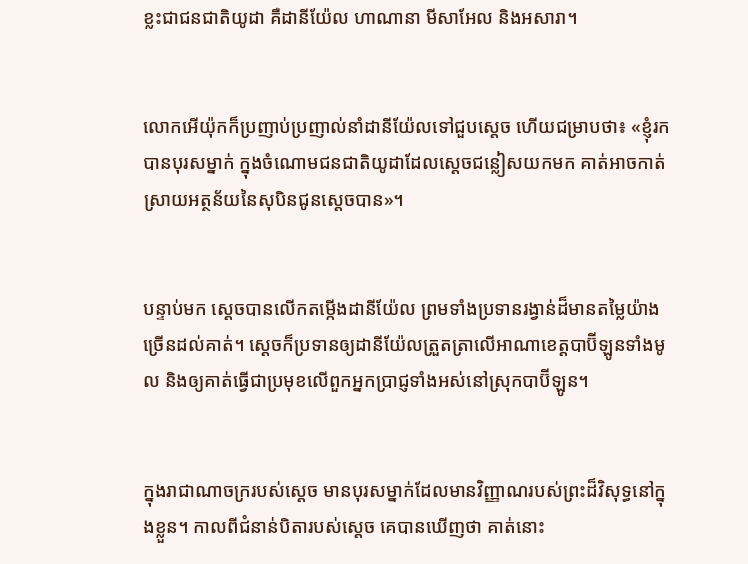ខ្លះជាជន‌ជាតិយូដា គឺដានី‌យ៉ែល ហាណា‌នា មីសា‌អែល និងអសា‌រា។


លោកអើយ៉ុកក៏ប្រញាប់‌ប្រញាល់នាំដានី‌យ៉ែលទៅជួបស្តេច ហើយជម្រាបថា៖ «ខ្ញុំរកបានបុរសម្នាក់ ក្នុងចំណោមជន‌ជាតិយូដាដែលស្តេចជន្លៀសយកមក គាត់អាចកាត់ស្រាយអត្ថ‌ន័យនៃសុបិនជូនស្តេចបាន»។


បន្ទាប់មក ស្តេចបានលើកតម្កើងដានី‌យ៉ែល ព្រមទាំងប្រទានរង្វាន់ដ៏មានតម្លៃយ៉ាងច្រើនដល់គាត់។ ស្ដេចក៏ប្រទានឲ្យដានី‌យ៉ែលត្រួត‌ត្រាលើអាណា‌ខេត្តបាប៊ី‌ឡូនទាំងមូល និងឲ្យគាត់ធ្វើជាប្រមុខលើពួកអ្នកប្រាជ្ញទាំងអស់នៅស្រុកបាប៊ី‌ឡូន។


ក្នុងរាជា‌ណាចក្ររបស់ស្តេច មានបុរសម្នាក់ដែលមានវិញ្ញាណរបស់ព្រះដ៏‌វិសុទ្ធនៅក្នុងខ្លួន។ កាលពីជំនាន់បិតារបស់ស្តេច គេបានឃើញថា គាត់នោះ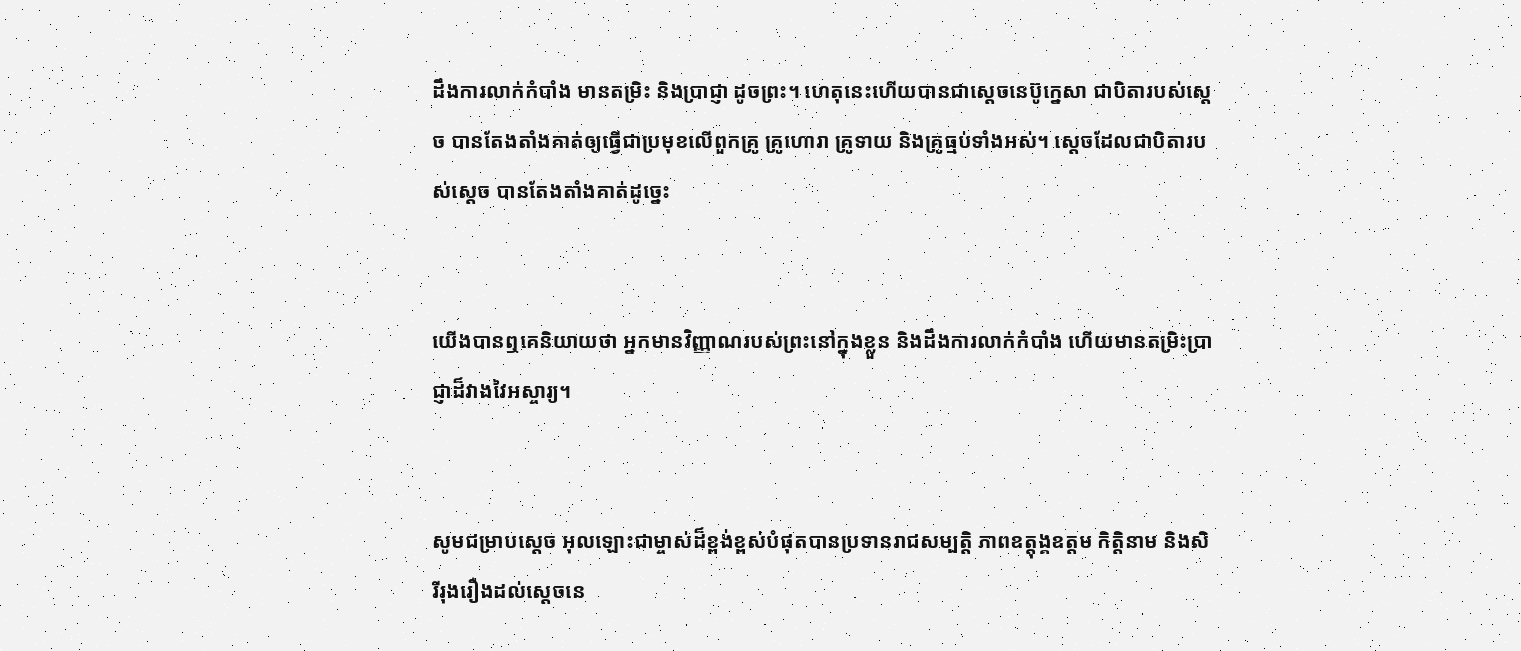ដឹងការលាក់កំបាំង មានតម្រិះ និងប្រាជ្ញា ដូចព្រះ។ ហេតុនេះហើយបានជាស្តេចនេប៊ូ‌ក្នេសា ជាបិតារបស់ស្តេច បានតែង‌តាំងគាត់ឲ្យធ្វើជាប្រមុខលើពួកគ្រូ គ្រូហោរា គ្រូទាយ និងគ្រូធ្មប់ទាំងអស់។ ស្តេចដែលជាបិតារបស់ស្តេច បានតែង‌តាំងគាត់ដូច្នេះ


យើងបានឮគេនិយាយថា អ្នកមានវិញ្ញាណរបស់ព្រះនៅក្នុងខ្លួន និងដឹងការលាក់កំបាំង ហើយមានតម្រិះប្រាជ្ញាដ៏វាង‌វៃអស្ចារ្យ។


សូមជម្រាបស្តេច អុលឡោះជាម្ចាស់ដ៏ខ្ពង់‌ខ្ពស់បំផុតបានប្រទានរាជសម្បត្តិ ភាពឧត្តុង្គ‌ឧត្ដម កិត្តិនាម និងសិរី‌រុង‌រឿងដល់ស្តេចនេ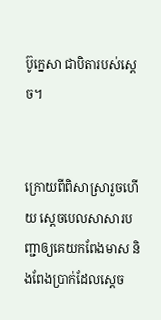ប៊ូ‌ក្នេសា ជាបិតារបស់ស្តេច។


ក្រោយពីពិសាស្រារួចហើយ ស្តេចបេលសា‌សារបញ្ជាឲ្យគេយកពែងមាស និងពែងប្រាក់ដែលស្តេច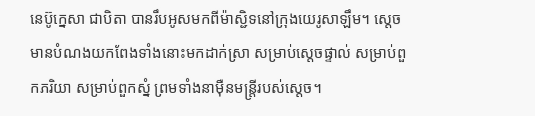នេប៊ូ‌ក្នេសា ជាបិតា បានរឹបអូសមកពីម៉ាស្ជិទនៅក្រុងយេរូ‌សាឡឹម។ ស្តេចមានបំណងយកពែងទាំងនោះមកដាក់ស្រា សម្រាប់ស្តេចផ្ទាល់ សម្រាប់ពួកភរិយា សម្រាប់ពួកស្នំ ព្រមទាំងនាម៉ឺនមន្ត្រីរបស់ស្តេច។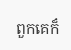ពួកគេក៏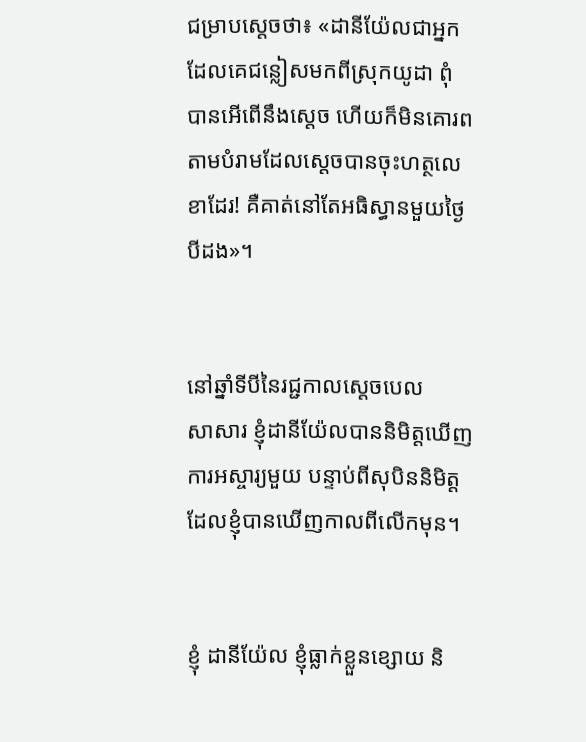ជម្រាបស្តេចថា៖ «ដានី‌យ៉ែលជាអ្នកដែលគេជន្លៀសមកពីស្រុកយូដា ពុំបានអើពើនឹងស្តេច ហើយក៏មិនគោរពតាមបំរាមដែលស្តេចបានចុះហត្ថ‌លេខាដែរ! គឺគាត់នៅតែអធិស្ធានមួយថ្ងៃបីដង»។


នៅឆ្នាំទីបីនៃរជ្ជកាលស្តេចបេលសា‌សារ ខ្ញុំដានី‌យ៉ែលបាននិមិត្តឃើញការអស្ចារ្យមួយ បន្ទាប់ពីសុបិននិមិត្តដែលខ្ញុំបានឃើញកាលពីលើកមុន។


ខ្ញុំ ដានី‌យ៉ែល ខ្ញុំធ្លាក់ខ្លួនខ្សោយ និ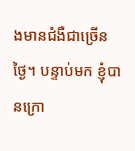ងមានជំងឺជាច្រើនថ្ងៃ។ បន្ទាប់មក ខ្ញុំបានក្រោ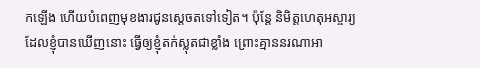កឡើង ហើយបំពេញមុខ‌ងារជូនស្តេចតទៅទៀត។ ប៉ុន្តែ និមិត្ត‌ហេតុអស្ចារ្យដែលខ្ញុំបានឃើញនោះ ធ្វើឲ្យខ្ញុំតក់‌ស្លុតជាខ្លាំង ព្រោះគ្មាននរណាអា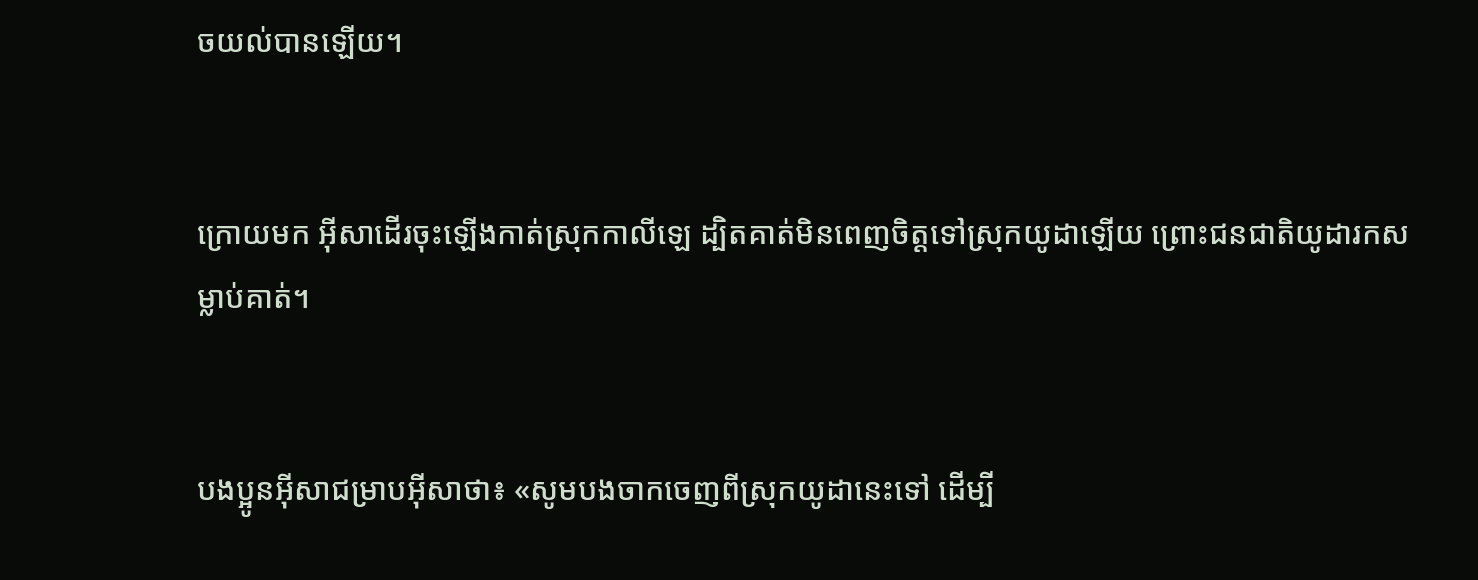ចយល់បានឡើយ។


ក្រោយមក អ៊ីសាដើរចុះឡើងកាត់ស្រុកកាលី‌ឡេ ដ្បិតគាត់មិនពេញចិត្តទៅស្រុកយូដាឡើយ ព្រោះជន‌ជាតិយូដារកសម្លាប់គាត់។


បងប្អូនអ៊ីសាជម្រាបអ៊ីសាថា៖ «សូមបងចាកចេញពីស្រុកយូដានេះទៅ ដើម្បី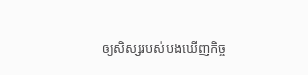ឲ្យសិស្សរបស់បងឃើញកិច្ច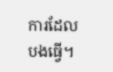ការដែលបងធ្វើ។